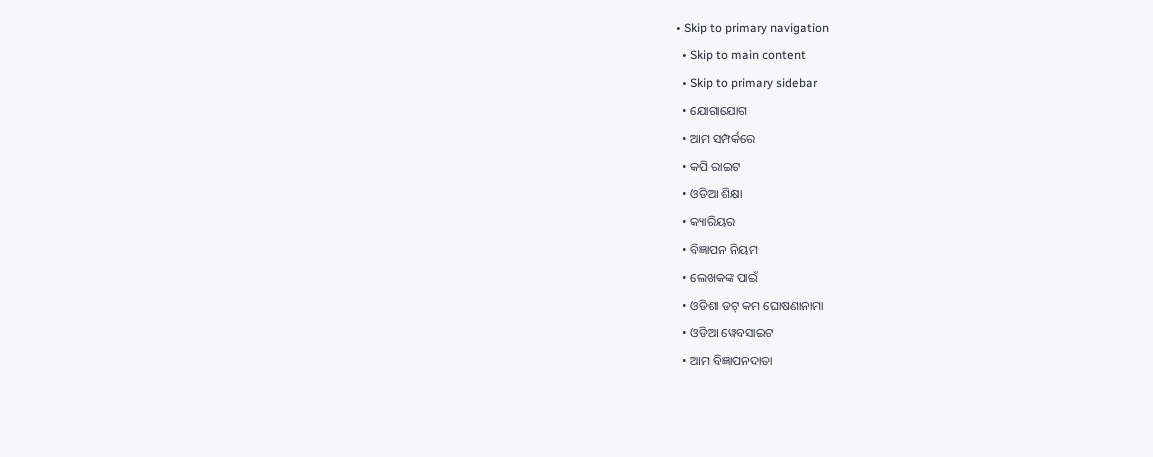• Skip to primary navigation
  • Skip to main content
  • Skip to primary sidebar
  • ଯୋଗାଯୋଗ
  • ଆମ ସମ୍ପର୍କରେ
  • କପି ରାଇଟ
  • ଓଡିଆ ଶିକ୍ଷା
  • କ୍ୟାରିୟର
  • ବିଜ୍ଞାପନ ନିୟମ
  • ଲେଖକଙ୍କ ପାଇଁ
  • ଓଡିଶା ଡଟ୍ କମ ଘୋଷଣାନାମା
  • ଓଡିଆ ୱେବସାଇଟ
  • ଆମ ବିଜ୍ଞାପନଦାତା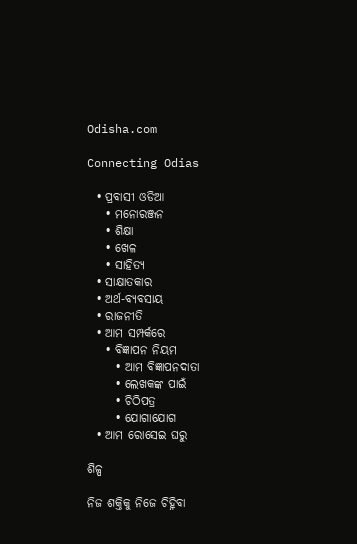Odisha.com

Connecting Odias

  • ପ୍ରବାସୀ ଓଡିଆ
    • ମନୋରଞ୍ଜନ
    • ଶିକ୍ଷା
    • ଖେଳ
    • ସାହିତ୍ୟ
  • ସାକ୍ଷାତକାର
  • ଅର୍ଥ-ବ୍ୟବସାୟ
  • ରାଜନୀତି
  • ଆମ ସମ୍ପର୍କରେ
    • ବିଜ୍ଞାପନ ନିୟମ
      • ଆମ ବିଜ୍ଞାପନଦାତା
      • ଲେଖକଙ୍କ ପାଇଁ
      • ଚିଠିପତ୍ର
      • ଯୋଗାଯୋଗ
  • ଆମ ରୋସେଇ ଘରୁ

ଶିଳ୍ପ

ନିଜ ଶକ୍ତିକୁ ନିଜେ ଚିହ୍ନିବା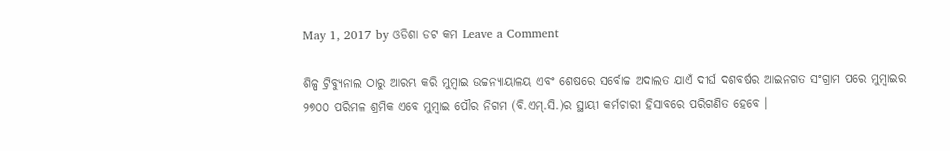May 1, 2017 by ଓଡିଶା ଡଟ କମ Leave a Comment

ଶିଳ୍ପ ଟ୍ରିବ୍ୟୁନାଲ ଠାରୁ ଆରମ୍ଭ କରି ମୁମ୍ବାଇ ଉଚ୍ଚନ୍ୟାୟାଳୟ ଏବଂ ଶେଷରେ ସର୍ବୋଚ୍ଚ ଅଦାଲତ ଯାଏଁ ଦୀର୍ଘ ଦଶବର୍ଷର ଆଇନଗତ ସଂଗ୍ରାମ ପରେ ମୁମ୍ବାଇର ୨୭୦୦ ପରିମଳ ଶ୍ରମିକ ଏବେ ମୁମ୍ବାଇ ପୌର ନିଗମ (ବି.ଏମ୍.ସି.)ର ସ୍ଥାୟୀ କର୍ମଚାରୀ ହିସାବରେ ପରିଗଣିତ ହେବେ ।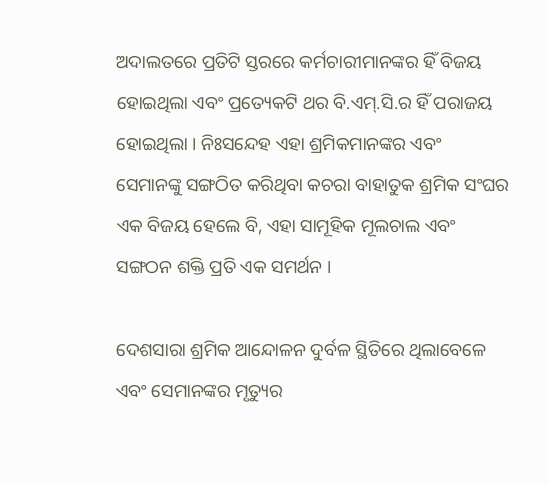ଅଦାଲତରେ ପ୍ରତିଟି ସ୍ତରରେ କର୍ମଚାରୀମାନଙ୍କର ହିଁ ବିଜୟ ହୋଇଥିଲା ଏବଂ ପ୍ରତ୍ୟେକଟି ଥର ବି.ଏମ୍.ସି.ର ହିଁ ପରାଜୟ ହୋଇଥିଲା । ନିଃସନ୍ଦେହ ଏହା ଶ୍ରମିକମାନଙ୍କର ଏବଂ ସେମାନଙ୍କୁ ସଙ୍ଗଠିତ କରିଥିବା କଚରା ବାହାତୁକ ଶ୍ରମିକ ସଂଘର ଏକ ବିଜୟ ହେଲେ ବି, ଏହା ସାମୂହିକ ମୂଲଚାଲ ଏବଂ ସଙ୍ଗଠନ ଶକ୍ତି ପ୍ରତି ଏକ ସମର୍ଥନ ।

ଦେଶସାରା ଶ୍ରମିକ ଆନ୍ଦୋଳନ ଦୁର୍ବଳ ସ୍ଥିତିରେ ଥିଲାବେଳେ ଏବଂ ସେମାନଙ୍କର ମୃତ୍ୟୁର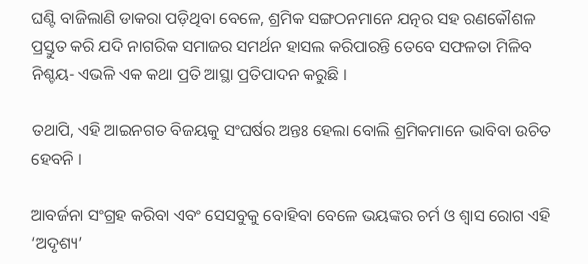ଘଣ୍ଟି ବାଜିଲାଣି ଡାକରା ପଡ଼ିଥିବା ବେଳେ, ଶ୍ରମିକ ସଙ୍ଗଠନମାନେ ଯତ୍ନର ସହ ରଣକୌଶଳ ପ୍ରସ୍ତୁତ କରି ଯଦି ନାଗରିକ ସମାଜର ସମର୍ଥନ ହାସଲ କରିପାରନ୍ତି ତେବେ ସଫଳତା ମିଳିବ ନିଶ୍ଚୟ- ଏଭଳି ଏକ କଥା ପ୍ରତି ଆସ୍ଥା ପ୍ରତିପାଦନ କରୁଛି ।

ତଥାପି, ଏହି ଆଇନଗତ ବିଜୟକୁ ସଂଘର୍ଷର ଅନ୍ତଃ ହେଲା ବୋଲି ଶ୍ରମିକମାନେ ଭାବିବା ଉଚିତ ହେବନି ।

ଆବର୍ଜନା ସଂଗ୍ରହ କରିବା ଏବଂ ସେସବୁକୁ ବୋହିବା ବେଳେ ଭୟଙ୍କର ଚର୍ମ ଓ ଶ୍ୱାସ ରୋଗ ଏହି ‘ଅଦୃଶ୍ୟ’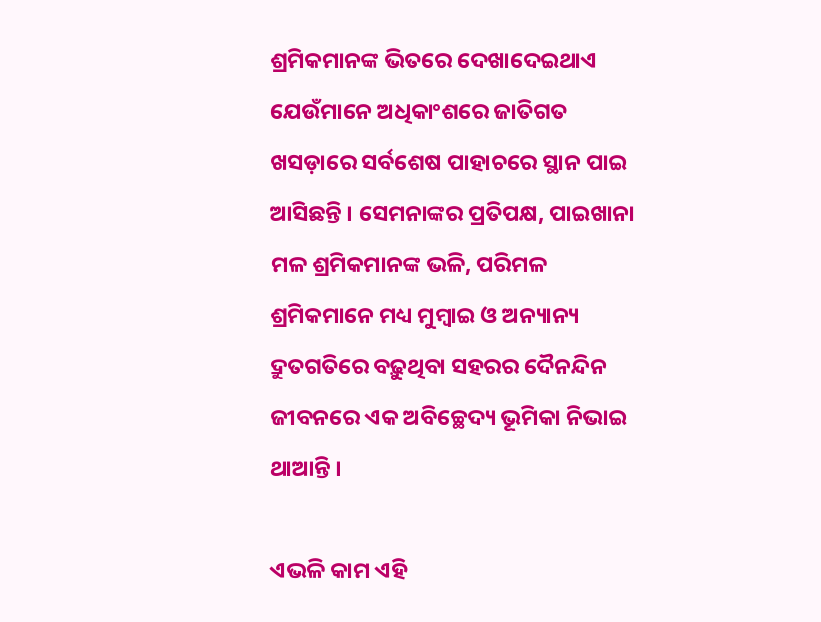ଶ୍ରମିକମାନଙ୍କ ଭିତରେ ଦେଖାଦେଇଥାଏ ଯେଉଁମାନେ ଅଧିକାଂଶରେ ଜାତିଗତ ଖସଡ଼ାରେ ସର୍ବଶେଷ ପାହାଚରେ ସ୍ଥାନ ପାଇ ଆସିଛନ୍ତି । ସେମନାଙ୍କର ପ୍ରତିପକ୍ଷ, ପାଇଖାନା ମଳ ଶ୍ରମିକମାନଙ୍କ ଭଳି, ପରିମଳ ଶ୍ରମିକମାନେ ମଧ୍ୟ ମୁମ୍ବାଇ ଓ ଅନ୍ୟାନ୍ୟ ଦ୍ରୁତଗତିରେ ବଢ଼ୁଥିବା ସହରର ଦୈନନ୍ଦିନ ଜୀବନରେ ଏକ ଅବିଚ୍ଛେଦ୍ୟ ଭୂମିକା ନିଭାଇ ଥାଆନ୍ତି ।

ଏଭଳି କାମ ଏହି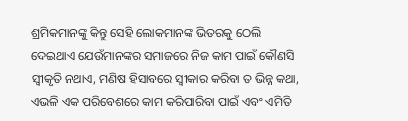ଶ୍ରମିକମାନଙ୍କୁ କିନ୍ତୁ ସେହି ଲୋକମାନଙ୍କ ଭିତରକୁ ଠେଲି ଦେଇଥାଏ ଯେଉଁମାନଙ୍କର ସମାଜରେ ନିଜ କାମ ପାଇଁ କୌଣସି ସ୍ୱୀକୃତି ନଥାଏ, ମଣିଷ ହିସାବରେ ସ୍ୱୀକାର କରିବା ତ ଭିନ୍ନ କଥା, ଏଭଳି ଏକ ପରିବେଶରେ କାମ କରିପାରିବା ପାଇଁ ଏବଂ ଏମିତି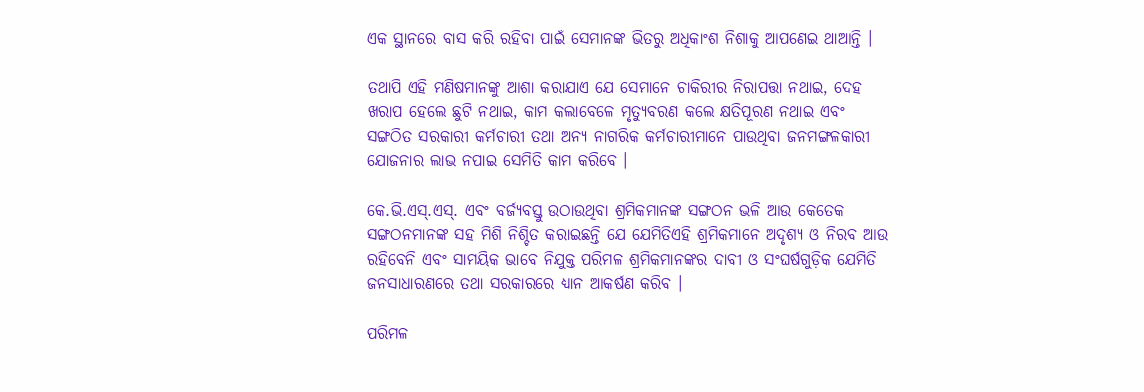ଏକ ସ୍ଥାନରେ ବାସ କରି ରହିବା ପାଇଁ ସେମାନଙ୍କ ଭିତରୁ ଅଧିକାଂଶ ନିଶାକୁ ଆପଣେଇ ଥାଆନ୍ତି ।

ତଥାପି ଏହି ମଣିଷମାନଙ୍କୁ ଆଶା କରାଯାଏ ଯେ ସେମାନେ ଚାକିରୀର ନିରାପତ୍ତା ନଥାଇ, ଦେହ ଖରାପ ହେଲେ ଛୁଟି ନଥାଇ, କାମ କଲାବେଳେ ମୃତ୍ୟୁବରଣ କଲେ କ୍ଷତିପୂରଣ ନଥାଇ ଏବଂ ସଙ୍ଗଠିତ ସରକାରୀ କର୍ମଚାରୀ ତଥା ଅନ୍ୟ ନାଗରିକ କର୍ମଚାରୀମାନେ ପାଉଥିବା ଜନମଙ୍ଗଳକାରୀ ଯୋଜନାର ଲାଭ ନପାଇ ସେମିତି କାମ କରିବେ ।

କେ.ଭି.ଏସ୍.ଏସ୍. ଏବଂ ବର୍ଜ୍ୟବସ୍ତୁ ଉଠାଉଥିବା ଶ୍ରମିକମାନଙ୍କ ସଙ୍ଗଠନ ଭଳି ଆଉ କେତେକ ସଙ୍ଗଠନମାନଙ୍କ ସହ ମିଶି ନିଶ୍ଚିତ କରାଇଛନ୍ତି ଯେ ଯେମିତିଏହି ଶ୍ରମିକମାନେ ଅଦୃଶ୍ୟ ଓ ନିରବ ଆଉ ରହିବେନି ଏବଂ ସାମୟିକ ଭାବେ ନିଯୁକ୍ତ ପରିମଳ ଶ୍ରମିକମାନଙ୍କର ଦାବୀ ଓ ସଂଘର୍ଷଗୁଡ଼ିକ ଯେମିତି ଜନସାଧାରଣରେ ତଥା ସରକାରରେ ଧ୍ୟାନ ଆକର୍ଷଣ କରିବ ।

ପରିମଳ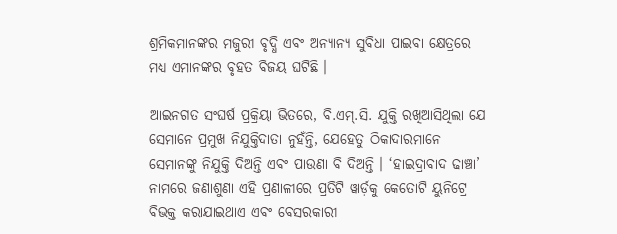ଶ୍ରମିକମାନଙ୍କର ମଜୁରୀ ବୃଦ୍ଧି ଏବଂ ଅନ୍ୟାନ୍ୟ ସୁବିଧା ପାଇବା କ୍ଷେତ୍ରରେ ମଧ୍ୟ ଏମାନଙ୍କର ବୃହତ ବିଜୟ ଘଟିଛି ।

ଆଇନଗତ ସଂଘର୍ଷ ପ୍ରକ୍ରିୟା ଭିତରେ, ବି.ଏମ୍.ସି. ଯୁକ୍ତି ରଖିଆସିଥିଲା ଯେ ସେମାନେ ପ୍ରମୁଖ ନିଯୁକ୍ତିଦାତା ନୁହଁନ୍ତି, ଯେହେତୁ ଠିକାଦାରମାନେ ସେମାନଙ୍କୁ ନିଯୁକ୍ତି ଦିଅନ୍ତି ଏବଂ ପାଉଣା ବି ଦିଅନ୍ତି । ‘ହାଇଦ୍ରାବାଦ ଢାଞ୍ଚା’ ନାମରେ ଜଣାଶୁଣା ଏହି ପ୍ରଣାଳୀରେ ପ୍ରତିଟି ୱାର୍ଡ଼କୁ କେତୋଟି ୟୁନିଟ୍ରେ ବିଭକ୍ତ କରାଯାଇଥାଏ ଏବଂ ବେସରକାରୀ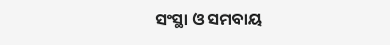ସଂସ୍ଥା ଓ ସମବାୟ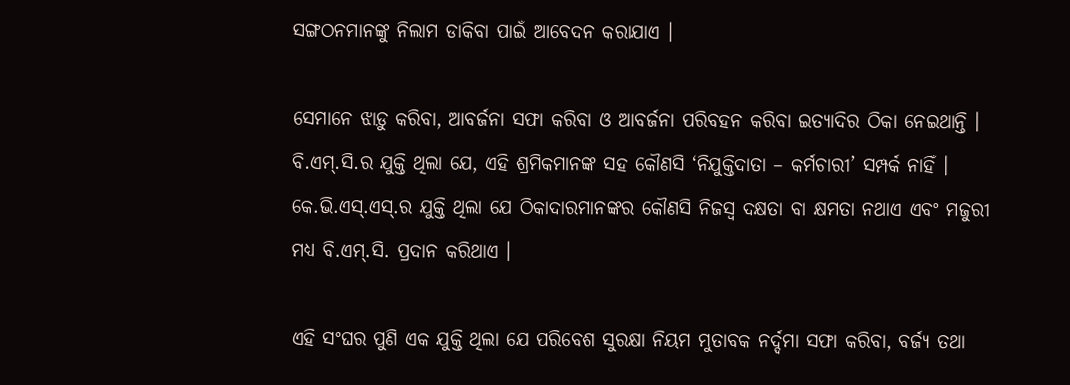ସଙ୍ଗଠନମାନଙ୍କୁ ନିଲାମ ଡାକିବା ପାଇଁ ଆବେଦନ କରାଯାଏ ।

ସେମାନେ ଝାଡ଼ୁ କରିବା, ଆବର୍ଜନା ସଫା କରିବା ଓ ଆବର୍ଜନା ପରିବହନ କରିବା ଇତ୍ୟାଦିର ଠିକା ନେଇଥାନ୍ତି । ବି.ଏମ୍.ସି.ର ଯୁକ୍ତି ଥିଲା ଯେ, ଏହି ଶ୍ରମିକମାନଙ୍କ ସହ କୌଣସି ‘ନିଯୁକ୍ତିଦାତା – କର୍ମଚାରୀ’ ସମ୍ପର୍କ ନାହିଁ । କେ.ଭି.ଏସ୍.ଏସ୍.ର ଯୁକ୍ତି ଥିଲା ଯେ ଠିକାଦାରମାନଙ୍କର କୌଣସି ନିଜସ୍ୱ ଦକ୍ଷତା ବା କ୍ଷମତା ନଥାଏ ଏବଂ ମଜୁରୀ ମଧ୍ୟ ବି.ଏମ୍.ସି. ପ୍ରଦାନ କରିଥାଏ ।

ଏହି ସଂଘର ପୁଣି ଏକ ଯୁକ୍ତି ଥିଲା ଯେ ପରିବେଶ ସୁରକ୍ଷା ନିୟମ ମୁତାବକ ନର୍ଦ୍ଦମା ସଫା କରିବା, ବର୍ଜ୍ୟ ତଥା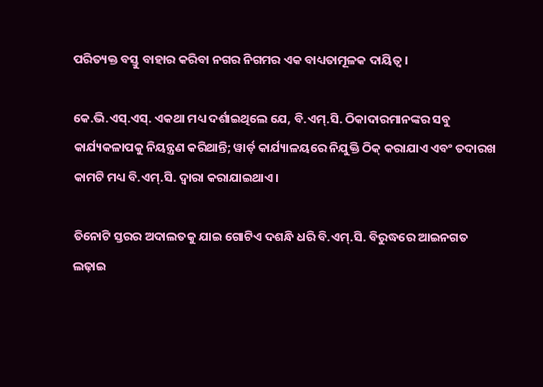ପରିତ୍ୟକ୍ତ ବସ୍ତୁ ବାହାର କରିବା ନଗର ନିଗମର ଏକ ବାଧ୍ୟତାମୂଳକ ଦାୟିତ୍ୱ ।

କେ.ଭି.ଏସ୍.ଏସ୍. ଏକଥା ମଧ୍ୟ ଦର୍ଶାଇଥିଲେ ଯେ, ବି.ଏମ୍.ସି. ଠିକାଦାରମାନଙ୍କର ସବୁ କାର୍ଯ୍ୟକଳାପକୁ ନିୟନ୍ତ୍ରଣ କରିଥାନ୍ତି; ୱାର୍ଡ଼ କାର୍ଯ୍ୟାଳୟରେ ନିଯୁକ୍ତି ଠିକ୍ କରାଯାଏ ଏବଂ ତଦାରଖ କାମଟି ମଧ୍ୟ ବି.ଏମ୍.ସି. ଦ୍ୱାରା କରାଯାଇଥାଏ ।

ତିନୋଟି ସ୍ତରର ଅଦାଲତକୁ ଯାଇ ଗୋଟିଏ ଦଶନ୍ଧି ଧରି ବି.ଏମ୍.ସି. ବିରୁଦ୍ଧରେ ଆଇନଗତ ଲଢ଼ାଇ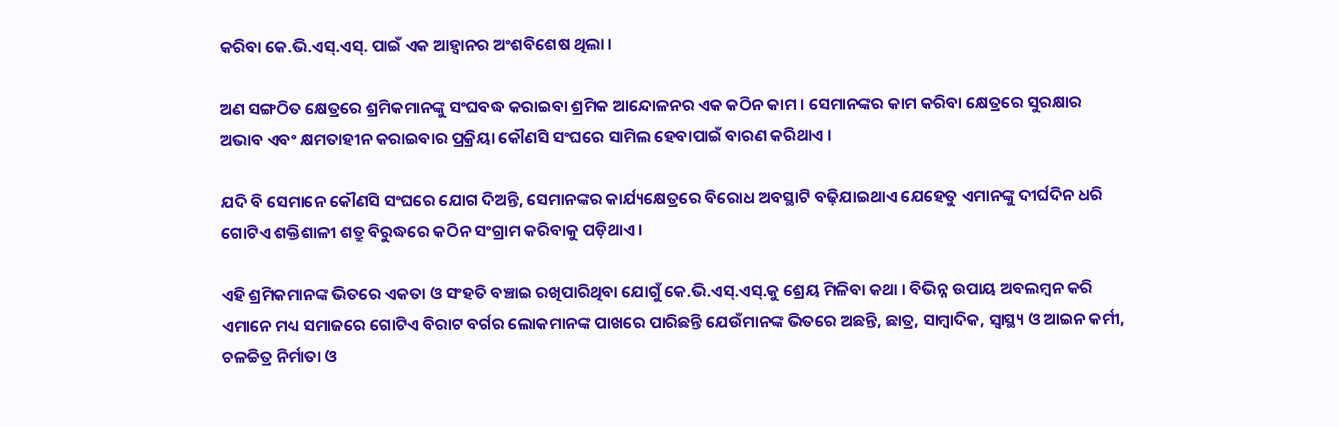କରିବା କେ.ଭି.ଏସ୍.ଏସ୍. ପାଇଁ ଏକ ଆହ୍ୱାନର ଅଂଶବିଶେଷ ଥିଲା ।

ଅଣ ସଙ୍ଗଠିତ କ୍ଷେତ୍ରରେ ଶ୍ରମିକମାନଙ୍କୁ ସଂଘବଦ୍ଧ କରାଇବା ଶ୍ରମିକ ଆନ୍ଦୋଳନର ଏକ କଠିନ କାମ । ସେମାନଙ୍କର କାମ କରିବା କ୍ଷେତ୍ରରେ ସୁରକ୍ଷାର ଅଭାବ ଏବଂ କ୍ଷମତାହୀନ କରାଇବାର ପ୍ରକ୍ରିୟା କୌଣସି ସଂଘରେ ସାମିଲ ହେବାପାଇଁ ବାରଣ କରିଥାଏ ।

ଯଦି ବି ସେମାନେ କୌଣସି ସଂଘରେ ଯୋଗ ଦିଅନ୍ତି, ସେମାନଙ୍କର କାର୍ଯ୍ୟକ୍ଷେତ୍ରରେ ବିରୋଧ ଅବସ୍ଥାଟି ବଢ଼ିଯାଇଥାଏ ଯେହେତୁ ଏମାନଙ୍କୁ ଦୀର୍ଘଦିନ ଧରି ଗୋଟିଏ ଶକ୍ତିଶାଳୀ ଶତ୍ରୁ ବିରୁଦ୍ଧରେ କଠିନ ସଂଗ୍ରାମ କରିବାକୁ ପଡ଼ିଥାଏ ।

ଏହି ଶ୍ରମିକମାନଙ୍କ ଭିତରେ ଏକତା ଓ ସଂହତି ବଞ୍ଚାଇ ରଖିପାରିଥିବା ଯୋଗୁଁ କେ.ଭି.ଏସ୍.ଏସ୍.କୁ ଶ୍ରେୟ ମିଳିବା କଥା । ବିଭିନ୍ନ ଉପାୟ ଅବଲମ୍ବନ କରି ଏମାନେ ମଧ୍ୟ ସମାଜରେ ଗୋଟିଏ ବିରାଟ ବର୍ଗର ଲୋକମାନଙ୍କ ପାଖରେ ପାରିଛନ୍ତି ଯେଉଁମାନଙ୍କ ଭିତରେ ଅଛନ୍ତି, ଛାତ୍ର, ସାମ୍ବାଦିକ, ସ୍ୱାସ୍ଥ୍ୟ ଓ ଆଇନ କର୍ମୀ, ଚଳଚ୍ଚିତ୍ର ନିର୍ମାତା ଓ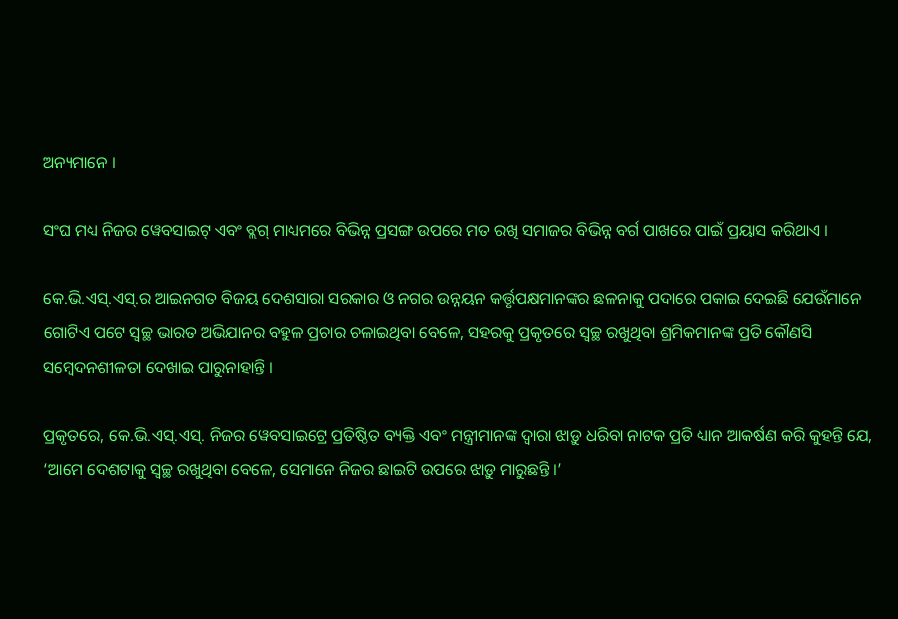ଅନ୍ୟମାନେ ।

ସଂଘ ମଧ୍ୟ ନିଜର ୱେବସାଇଟ୍ ଏବଂ ବ୍ଲଗ୍ ମାଧ୍ୟମରେ ବିଭିନ୍ନ ପ୍ରସଙ୍ଗ ଉପରେ ମତ ରଖି ସମାଜର ବିଭିନ୍ନ ବର୍ଗ ପାଖରେ ପାଇଁ ପ୍ରୟାସ କରିଥାଏ ।

କେ.ଭି.ଏସ୍.ଏସ୍.ର ଆଇନଗତ ବିଜୟ ଦେଶସାରା ସରକାର ଓ ନଗର ଉନ୍ନୟନ କର୍ତ୍ତୃପକ୍ଷମାନଙ୍କର ଛଳନାକୁ ପଦାରେ ପକାଇ ଦେଇଛି ଯେଉଁମାନେ ଗୋଟିଏ ପଟେ ସ୍ୱଚ୍ଛ ଭାରତ ଅଭିଯାନର ବହୁଳ ପ୍ରଚାର ଚଳାଇଥିବା ବେଳେ, ସହରକୁ ପ୍ରକୃତରେ ସ୍ୱଚ୍ଛ ରଖୁଥିବା ଶ୍ରମିକମାନଙ୍କ ପ୍ରତି କୌଣସି ସମ୍ବେଦନଶୀଳତା ଦେଖାଇ ପାରୁନାହାନ୍ତି ।

ପ୍ରକୃତରେ, କେ.ଭି.ଏସ୍.ଏସ୍. ନିଜର ୱେବସାଇଟ୍ରେ ପ୍ରତିଷ୍ଠିତ ବ୍ୟକ୍ତି ଏବଂ ମନ୍ତ୍ରୀମାନଙ୍କ ଦ୍ୱାରା ଝାଡ଼ୁ ଧରିବା ନାଟକ ପ୍ରତି ଧ୍ୟାନ ଆକର୍ଷଣ କରି କୁହନ୍ତି ଯେ, ‘ଆମେ ଦେଶଟାକୁ ସ୍ୱଚ୍ଛ ରଖୁଥିବା ବେଳେ, ସେମାନେ ନିଜର ଛାଇଟି ଉପରେ ଝାଡ଼ୁ ମାରୁଛନ୍ତି ।’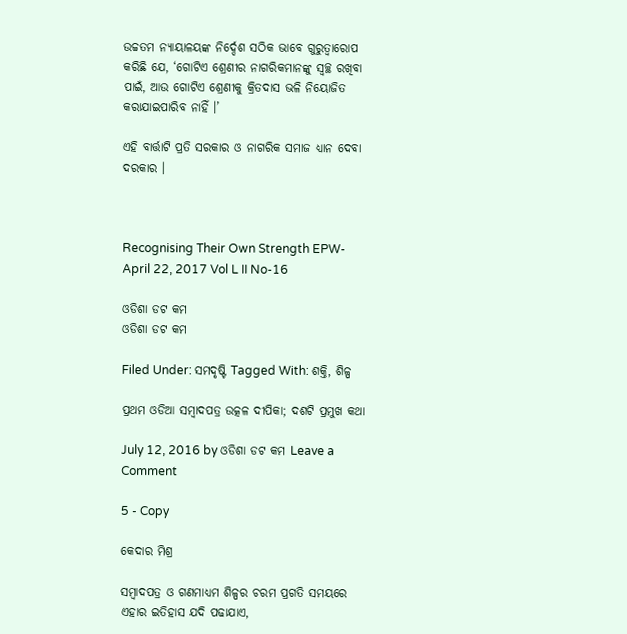ଉଚ୍ଚତମ ନ୍ୟାୟାଳୟଙ୍କ ନିର୍ଦ୍ଦେଶ ସଠିକ ଭାବେ ଗୁରୁତ୍ୱାରୋପ କରିଛି ଯେ, ‘ଗୋଟିଏ ଶ୍ରେଣୀର ନାଗରିକମାନଙ୍କୁ ସ୍ୱଚ୍ଛ ରଖିବା ପାଇଁ, ଆଉ ଗୋଟିଏ ଶ୍ରେଣୀକୁ କ୍ରିତଦାସ ଭଳି ନିୟୋଜିତ କରାଯାଇପାରିବ ନାହିଁ ।’

ଏହି ବାର୍ତ୍ତାଟି ପ୍ରତି ସରକାର ଓ ନାଗରିକ ସମାଜ ଧ୍ୟାନ ଦେବା ଦରକାର ।



Recognising Their Own Strength EPW- April 22, 2017 Vol L II No-16

ଓଡିଶା ଡଟ କମ
ଓଡିଶା ଡଟ କମ

Filed Under: ସମଦୃଷ୍ଟି Tagged With: ଶକ୍ତି, ଶିଳ୍ପ

ପ୍ରଥମ ଓଡିଆ ସମ୍ବାଦପତ୍ର ଉତ୍କଳ ଦୀପିକା; ଦଶଟି ପ୍ରମୁଖ କଥା

July 12, 2016 by ଓଡିଶା ଡଟ କମ Leave a Comment

5 - Copy

କେଦାର ମିଶ୍ର

ସମ୍ବାଦପତ୍ର ଓ ଗଣମାଧ୍ୟମ ଶିଳ୍ପର ଚରମ ପ୍ରଗତି ସମୟରେ ଏହାର ଇତିହାସ ଯଦି ପଢାଯାଏ,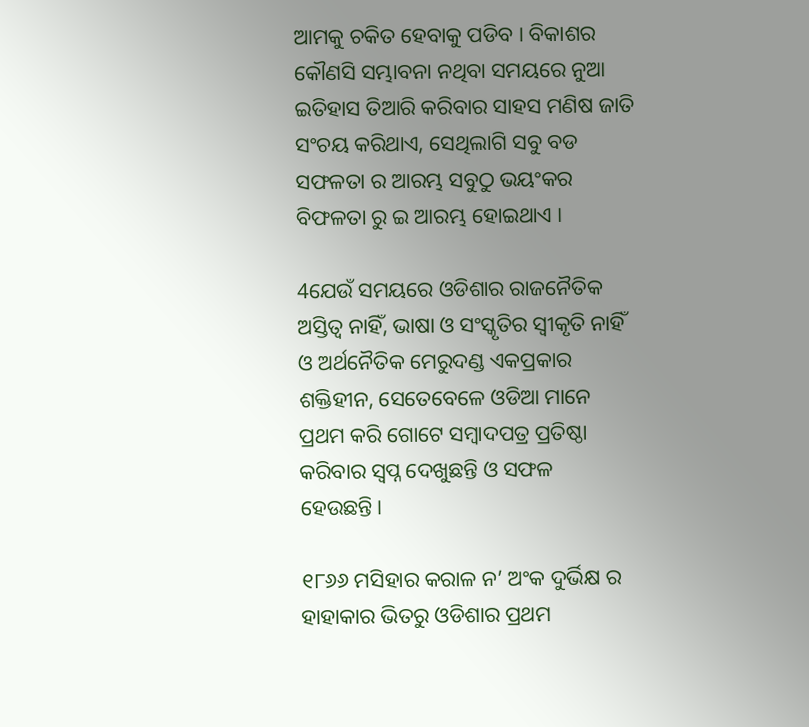ଆମକୁ ଚକିତ ହେବାକୁ ପଡିବ । ବିକାଶର କୌଣସି ସମ୍ଭାବନା ନଥିବା ସମୟରେ ନୁଆ ଇତିହାସ ତିଆରି କରିବାର ସାହସ ମଣିଷ ଜାତି ସଂଚୟ କରିଥାଏ, ସେଥିଲାଗି ସବୁ ବଡ ସଫଳତା ର ଆରମ୍ଭ ସବୁଠୁ ଭୟଂକର ବିଫଳତା ରୁ ଇ ଆରମ୍ଭ ହୋଇଥାଏ ।

4ଯେଉଁ ସମୟରେ ଓଡିଶାର ରାଜନୈତିକ ଅସ୍ତିତ୍ଵ ନାହିଁ, ଭାଷା ଓ ସଂସ୍କୃତିର ସ୍ଵୀକୃତି ନାହିଁ ଓ ଅର୍ଥନୈତିକ ମେରୁଦଣ୍ଡ ଏକପ୍ରକାର ଶକ୍ତିହୀନ, ସେତେବେଳେ ଓଡିଆ ମାନେ ପ୍ରଥମ କରି ଗୋଟେ ସମ୍ବାଦପତ୍ର ପ୍ରତିଷ୍ଠା କରିବାର ସ୍ଵପ୍ନ ଦେଖୁଛନ୍ତି ଓ ସଫଳ ହେଉଛନ୍ତି।

୧୮୬୬ ମସିହାର କରାଳ ନ’ ଅଂକ ଦୁର୍ଭିକ୍ଷ ର ହାହାକାର ଭିତରୁ ଓଡିଶାର ପ୍ରଥମ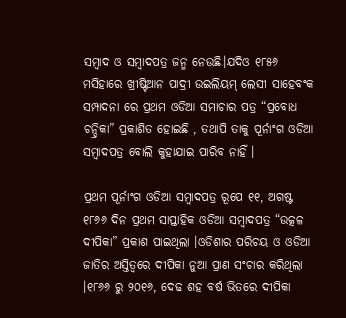ସମ୍ବାଦ ଓ ସମ୍ବାଦପତ୍ର ଜନ୍ମ ନେଉଛି।ଯଦିଓ ୧୮୫୬ ମସିହାରେ ଖ୍ରୀଷ୍ଟିଆନ ପାଦ୍ରୀ ଉଇଲିୟମ୍ ଲେସୀ ସାହେବଂକ ସମ୍ପାଦନା ରେ ପ୍ରଥମ ଓଡିଆ ସମାଚାର ପତ୍ର “ପ୍ରବୋଧ ଚନ୍ଦ୍ରିକା” ପ୍ରକାଶିତ ହୋଇଛି , ତଥାପି ତାକୁ ପୂର୍ନାଂଗ ଓଡିଆ ସମ୍ବାଦପତ୍ର ବୋଲି କୁହାଯାଇ ପାରିବ ନାହିଁ ।

ପ୍ରଥମ ପୂର୍ନାଂଗ ଓଡିଆ ସମ୍ବାଦପତ୍ର ରୂପେ ୧୧, ଅଗଷ୍ଟ ୧୮୬୬ ଦିନ ପ୍ରଥମ ସାପ୍ତାହିକ ଓଡିଆ ସମ୍ବାଦପତ୍ର “ଉତ୍କଳ ଦୀପିକା” ପ୍ରକାଶ ପାଇଥିଲା ।ଓଡିଶାର ପରିଚୟ ଓ ଓଡିଆ ଜାତିର ଅସ୍ତିତ୍ଵରେ ଦୀପିକା ନୁଆ ପ୍ରାଣ ସଂଚାର କରିଥିଲା ।୧୮୬୬ ରୁ ୨୦୧୬, ଦେଢ ଶହ ବର୍ଷ ଭିତରେ ଦୀପିକା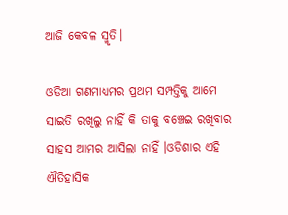ଆଜି କେବଳ ସ୍ମୃତି।

ଓଡିଆ ଗଣମାଧ୍ୟମର ପ୍ରଥମ ସମ୍ପତ୍ତିକୁ ଆମେ ସାଇତି ରଖିଲୁ ନାହିଁ କି ତାକୁ ବଞ୍ଚେଇ ରଖିବାର ସାହସ ଆମର ଆସିଲା ନାହିଁ ।ଓଡିଶାର ଏହି ଐତିହାସିକ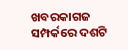ଖବରକାଗଜ ସମ୍ପର୍କରେ ଦଶଟି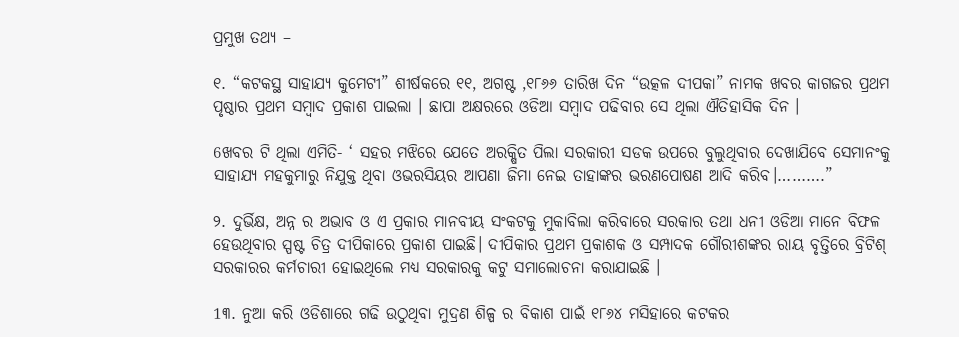ପ୍ରମୁଖ ତଥ୍ୟ –

୧. “କଟକସ୍ଥ ସାହାଯ୍ୟ କୁମେଟୀ” ଶୀର୍ଷକରେ ୧୧, ଅଗଷ୍ଟ ,୧୮୬୬ ତାରିଖ ଦିନ “ଉତ୍କଳ ଦୀପକା” ନାମକ ଖବର କାଗଜର ପ୍ରଥମ ପୃଷ୍ଠାର ପ୍ରଥମ ସମ୍ବାଦ ପ୍ରକାଶ ପାଇଲା । ଛାପା ଅକ୍ଷରରେ ଓଡିଆ ସମ୍ବାଦ ପଢିବାର ସେ ଥିଲା ଐତିହାସିକ ଦିନ ।

6ଖବର ଟି ଥିଲା ଏମିତି- ‘ ସହର ମଝିରେ ଯେତେ ଅରକ୍ଷିତ ପିଲା ସରକାରୀ ସଡକ ଉପରେ ବୁଲୁଥିବାର ଦେଖାଯିବେ ସେମାନଂକୁ ସାହାଯ୍ୟ ମହକୁମାରୁ ନିଯୁକ୍ତ ଥିବା ଓଭରସିୟର ଆପଣା ଜିମା ନେଇ ତାହାଙ୍କର ଭରଣପୋଷଣ ଆଦି କରିବ।……….”

୨. ଦୁର୍ଭିକ୍ଷ, ଅନ୍ନ ର ଅଭାବ ଓ ଏ ପ୍ରକାର ମାନବୀୟ ସଂକଟକୁ ମୁକାବିଲା କରିବାରେ ସରକାର ତଥା ଧନୀ ଓଡିଆ ମାନେ ବିଫଳ ହେଉଥିବାର ସ୍ପଷ୍ଟ ଚିତ୍ର ଦୀପିକାରେ ପ୍ରକାଶ ପାଇଛି। ଦୀପିକାର ପ୍ରଥମ ପ୍ରକାଶକ ଓ ସମ୍ପାଦକ ଗୌରୀଶଙ୍କର ରାୟ ବୃତ୍ତିରେ ବ୍ରିଟିଶ୍ ସରକାରର କର୍ମଚାରୀ ହୋଇଥିଲେ ମଧ୍ୟ ସରକାରକୁ କଟୁ ସମାଲୋଚନା କରାଯାଇଛି ।

1୩. ନୁଆ କରି ଓଡିଶାରେ ଗଢି ଉଠୁଥିବା ମୁଦ୍ରଣ ଶିଳ୍ପ ର ବିକାଶ ପାଇଁ ୧୮୬୪ ମସିହାରେ କଟକର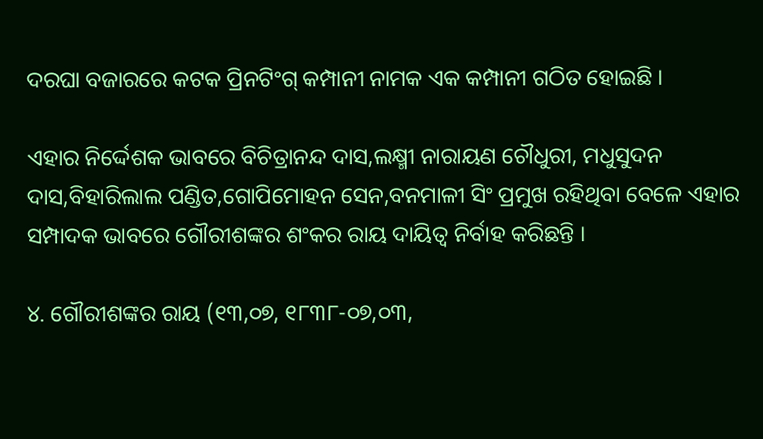ଦରଘା ବଜାରରେ କଟକ ପ୍ରିନଟିଂଗ୍ କମ୍ପାନୀ ନାମକ ଏକ କମ୍ପାନୀ ଗଠିତ ହୋଇଛି ।

ଏହାର ନିର୍ଦ୍ଦେଶକ ଭାବରେ ବିଚିତ୍ରାନନ୍ଦ ଦାସ,ଲକ୍ଷ୍ମୀ ନାରାୟଣ ଚୌଧୁରୀ, ମଧୁସୁଦନ ଦାସ,ବିହାରିଲାଲ ପଣ୍ଡିତ,ଗୋପିମୋହନ ସେନ,ବନମାଳୀ ସିଂ ପ୍ରମୁଖ ରହିଥିବା ବେଳେ ଏହାର ସମ୍ପାଦକ ଭାବରେ ଗୌରୀଶଙ୍କର ଶଂକର ରାୟ ଦାୟିତ୍ଵ ନିର୍ବାହ କରିଛନ୍ତି ।

୪. ଗୌରୀଶଙ୍କର ରାୟ (୧୩,୦୭, ୧୮୩୮-୦୭,୦୩,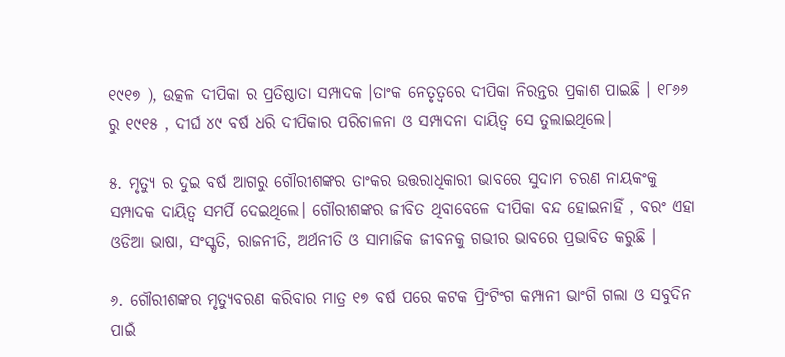୧୯୧୭ ), ଉତ୍କଳ ଦୀପିକା ର ପ୍ରତିଷ୍ଠାତା ସମ୍ପାଦକ ।ତାଂକ ନେତୃତ୍ଵରେ ଦୀପିକା ନିରନ୍ତର ପ୍ରକାଶ ପାଇଛି । ୧୮୬୬ ରୁ ୧୯୧୫ , ଦୀର୍ଘ ୪୯ ବର୍ଷ ଧରି ଦୀପିକାର ପରିଚାଳନା ଓ ସମ୍ପାଦନା ଦାୟିତ୍ଵ ସେ ତୁଲାଇଥିଲେ।

୫. ମୃତ୍ୟୁ ର ଦୁଇ ବର୍ଷ ଆଗରୁ ଗୌରୀଶଙ୍କର ତାଂକର ଉତ୍ତରାଧିକାରୀ ଭାବରେ ସୁଦାମ ଚରଣ ନାୟକଂକୁ ସମ୍ପାଦକ ଦାୟିତ୍ଵ ସମର୍ପି ଦେଇଥିଲେ। ଗୌରୀଶଙ୍କର ଜୀବିତ ଥିବାବେଳେ ଦୀପିକା ବନ୍ଦ ହୋଇନାହିଁ , ବରଂ ଏହା ଓଡିଆ ଭାଷା, ସଂସ୍କୃତି, ରାଜନୀତି, ଅର୍ଥନୀତି ଓ ସାମାଜିକ ଜୀବନକୁ ଗଭୀର ଭାବରେ ପ୍ରଭାବିତ କରୁଛି ।

୬. ଗୌରୀଶଙ୍କର ମୃତ୍ୟୁବରଣ କରିବାର ମାତ୍ର ୧୭ ବର୍ଷ ପରେ କଟକ ପ୍ରିଂଟିଂଗ କମ୍ପାନୀ ଭାଂଗି ଗଲା ଓ ସବୁଦିନ ପାଇଁ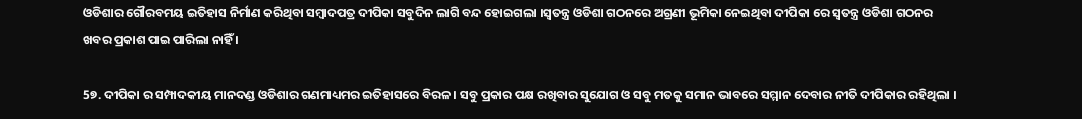ଓଡିଶାର ଗୌରବମୟ ଇତିହାସ ନିର୍ମାଣ କରିଥିବା ସମ୍ବାଦପତ୍ର ଦୀପିକା ସବୁଦିନ ଲାଗି ବନ୍ଦ ହୋଇଗଲା ।ସ୍ବତନ୍ତ୍ର ଓଡିଶା ଗଠନରେ ଅଗ୍ରଣୀ ଭୂମିକା ନେଇଥିବା ଦୀପିକା ରେ ସ୍ଵତନ୍ତ୍ର ଓଡିଶା ଗଠନର ଖବର ପ୍ରକାଶ ପାଇ ପାରିଲା ନାହିଁ ।

5୭. ଦୀପିକା ର ସମ୍ପାଦକୀୟ ମାନଦଣ୍ଡ ଓଡିଶାର ଗଣମାଧ୍ୟମର ଇତିହାସରେ ବିରଳ । ସବୁ ପ୍ରକାର ପକ୍ଷ ରଖିବାର ସୁଯୋଗ ଓ ସବୁ ମତକୁ ସମାନ ଭାବରେ ସମ୍ମାନ ଦେବାର ନୀତି ଦୀପିକାର ରହିଥିଲା ।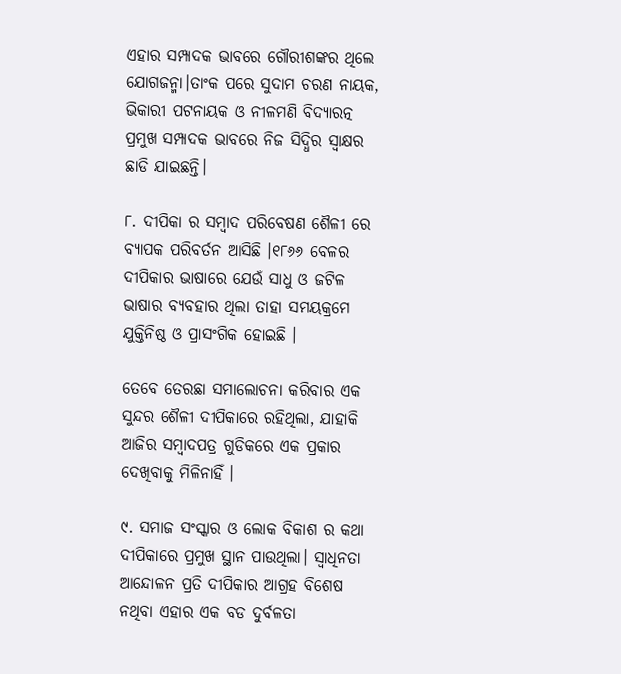ଏହାର ସମ୍ପାଦକ ଭାବରେ ଗୌରୀଶଙ୍କର ଥିଲେ ଯୋଗଜନ୍ମା।ତାଂକ ପରେ ସୁଦାମ ଚରଣ ନାୟକ, ଭିକାରୀ ପଟନାୟକ ଓ ନୀଳମଣି ବିଦ୍ୟାରତ୍ନ ପ୍ରମୁଖ ସମ୍ପାଦକ ଭାବରେ ନିଜ ସିଦ୍ଧିର ସ୍ଵାକ୍ଷର ଛାଡି ଯାଇଛନ୍ତି।

୮. ଦୀପିକା ର ସମ୍ବାଦ ପରିବେଷଣ ଶୈଳୀ ରେ ବ୍ୟାପକ ପରିବର୍ତନ ଆସିଛି ।୧୮୬୬ ବେଳର ଦୀପିକାର ଭାଷାରେ ଯେଉଁ ସାଧୁ ଓ ଜଟିଳ ଭାଷାର ବ୍ୟବହାର ଥିଲା ତାହା ସମୟକ୍ରମେ ଯୁକ୍ତିନିଷ୍ଠ ଓ ପ୍ରାସଂଗିକ ହୋଇଛି ।

ତେବେ ତେରଛା ସମାଲୋଚନା କରିବାର ଏକ ସୁନ୍ଦର ଶୈଳୀ ଦୀପିକାରେ ରହିଥିଲା, ଯାହାକି ଆଜିର ସମ୍ବାଦପତ୍ର ଗୁଡିକରେ ଏକ ପ୍ରକାର ଦେଖିବାକୁ ମିଳିନାହିଁ ।

୯. ସମାଜ ସଂସ୍କାର ଓ ଲୋକ ବିକାଶ ର କଥା ଦୀପିକାରେ ପ୍ରମୁଖ ସ୍ଥାନ ପାଉଥିଲା। ସ୍ଵାଧିନତା ଆନ୍ଦୋଳନ ପ୍ରତି ଦୀପିକାର ଆଗ୍ରହ ବିଶେଷ ନଥିବା ଏହାର ଏକ ବଡ ଦୁର୍ବଳତା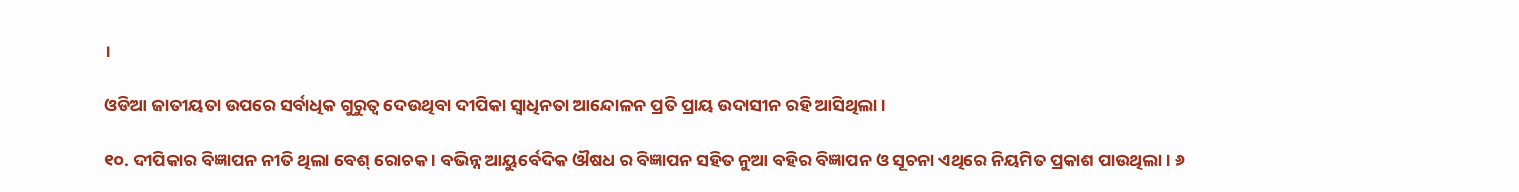।

ଓଡିଆ ଜାତୀୟତା ଉପରେ ସର୍ବାଧିକ ଗୁରୁତ୍ଵ ଦେଉଥିବା ଦୀପିକା ସ୍ଵାଧିନତା ଆନ୍ଦୋଳନ ପ୍ରତି ପ୍ରାୟ ଉଦାସୀନ ରହି ଆସିଥିଲା ।

୧୦. ଦୀପିକାର ବିଜ୍ଞାପନ ନୀତି ଥିଲା ବେଶ୍ ରୋଚକ । ବଭିନ୍ନ ଆୟୁର୍ବେଦିକ ଔଷଧ ର ବିଜ୍ଞାପନ ସହିତ ନୁଆ ବହିର ବିଜ୍ଞାପନ ଓ ସୂଚନା ଏଥିରେ ନିୟମିତ ପ୍ରକାଶ ପାଉଥିଲା। ୬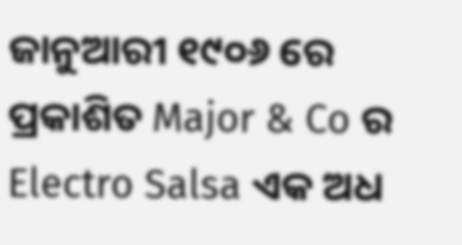ଜାନୁଆରୀ ୧୯୦୬ ରେ ପ୍ରକାଶିତ Major & Co ର Electro Salsa ଏକ ଅଧ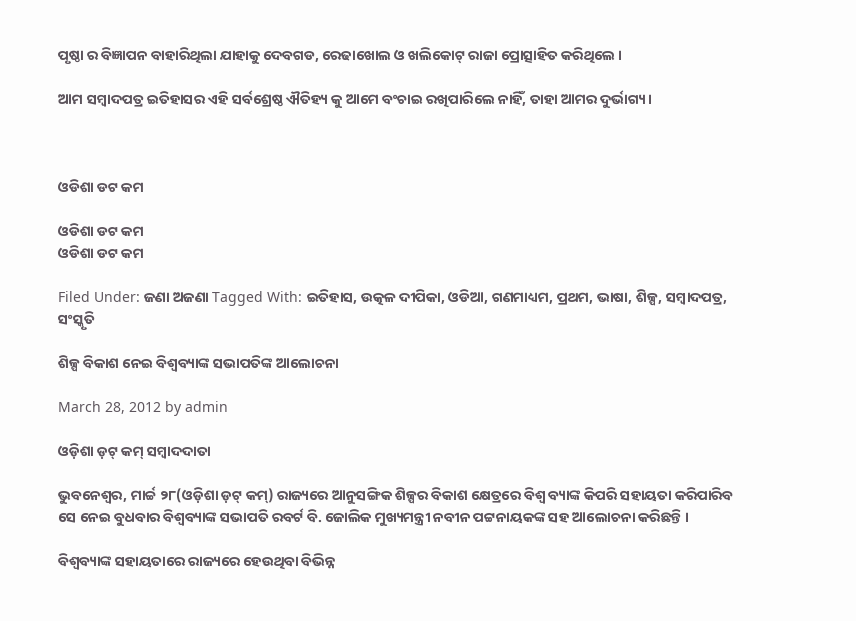ପୃଷ୍ଠା ର ବିଜ୍ଞାପନ ବାହାରିଥିଲା ଯାହାକୁ ଦେବଗଡ, ରେଢାଖୋଲ ଓ ଖଲିକୋଟ୍ ରାଜା ପ୍ରୋତ୍ସାହିତ କରିଥିଲେ ।

ଆମ ସମ୍ବାଦପତ୍ର ଇତିହାସର ଏହି ସର୍ବଶ୍ରେଷ୍ଠ ଐତିହ୍ୟ କୁ ଆମେ ବଂଚାଇ ରଖିପାରିଲେ ନାହିଁ, ତାହା ଆମର ଦୁର୍ଭାଗ୍ୟ ।



ଓଡିଶା ଡଟ କମ

ଓଡିଶା ଡଟ କମ
ଓଡିଶା ଡଟ କମ

Filed Under: ଜଣା ଅଜଣା Tagged With: ଇତିହାସ, ଉତ୍କଳ ଦୀପିକା, ଓଡିଆ, ଗଣମାଧ୍ୟମ, ପ୍ରଥମ, ଭାଷା, ଶିଳ୍ପ, ସମ୍ବାଦପତ୍ର, ସଂସ୍କୃତି

ଶିଳ୍ପ ବିକାଶ ନେଇ ବିଶ୍ୱବ୍ୟାଙ୍କ ସଭାପତିଙ୍କ ଆଲୋଚନା

March 28, 2012 by admin

ଓଡ଼ିଶା ଡ଼ଟ୍ କମ୍ ସମ୍ବାଦଦାତା

ଭୁବନେଶ୍ୱର, ମାର୍ଚ୍ଚ ୨୮(ଓଡ଼ିଶା ଡ଼ଟ୍ କମ୍) ରାଜ୍ୟରେ ଆନୁସଙ୍ଗିକ ଶିଳ୍ପର ବିକାଶ କ୍ଷେତ୍ରରେ ବିଶ୍ୱ ବ୍ୟାଙ୍କ କିପରି ସହାୟତା କରିପାରିବ ସେ ନେଇ ବୁଧବାର ବିଶ୍ୱବ୍ୟାଙ୍କ ସଭାପତି ରବର୍ଟ ବି. ଜୋଲିକ ମୁଖ୍ୟମନ୍ତ୍ରୀ ନବୀନ ପଟ୍ଟନାୟକଙ୍କ ସହ ଆଲୋଚନା କରିଛନ୍ତି ।

ବିଶ୍ୱବ୍ୟାଙ୍କ ସହାୟତାରେ ରାଜ୍ୟରେ ହେଉଥିବା ବିଭିନ୍ନ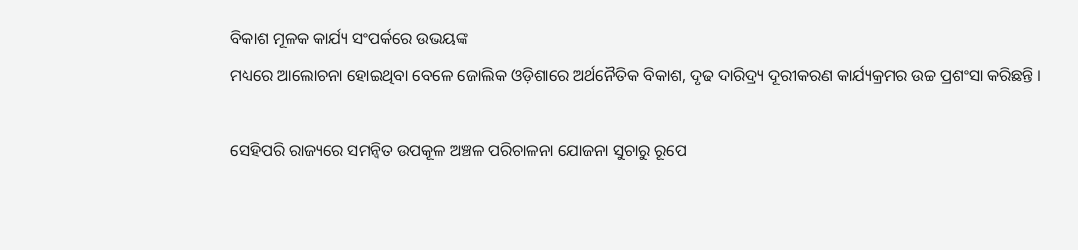ବିକାଶ ମୂଳକ କାର୍ଯ୍ୟ ସଂପର୍କରେ ଉଭୟଙ୍କ
ମଧ୍ୟରେ ଆଲୋଚନା ହୋଇଥିବା ବେଳେ ଜୋଲିକ ଓଡ଼ିଶାରେ ଅର୍ଥନୈତିକ ବିକାଶ, ଦୃଢ ଦାରିଦ୍ର୍ୟ ଦୂରୀକରଣ କାର୍ଯ୍ୟକ୍ରମର ଉଚ୍ଚ ପ୍ରଶଂସା କରିଛନ୍ତି ।

ସେହିପରି ରାଜ୍ୟରେ ସମନ୍ୱିତ ଉପକୂଳ ଅଞ୍ଚଳ ପରିଚାଳନା ଯୋଜନା ସୁଚାରୁ ରୂପେ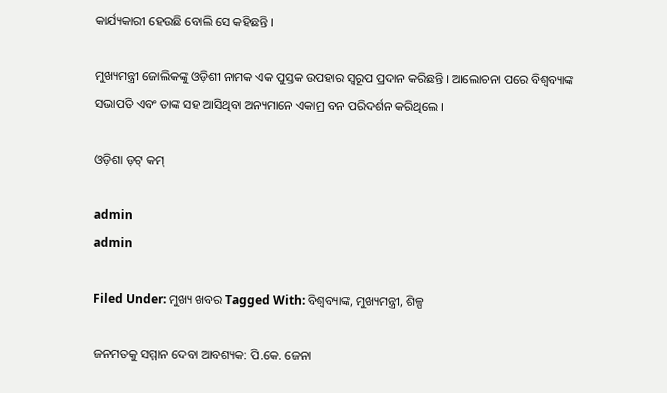କାର୍ଯ୍ୟକାରୀ ହେଉଛି ବୋଲି ସେ କହିଛନ୍ତି ।

ମୁଖ୍ୟମନ୍ତ୍ରୀ ଜୋଲିକଙ୍କୁ ଓଡ଼ିଶୀ ନାମକ ଏକ ପୁସ୍ତକ ଉପହାର ସ୍ୱରୂପ ପ୍ରଦାନ କରିଛନ୍ତି । ଆଲୋଚନା ପରେ ବିଶ୍ୱବ୍ୟାଙ୍କ ସଭାପତି ଏବଂ ତାଙ୍କ ସହ ଆସିଥିବା ଅନ୍ୟମାନେ ଏକାମ୍ର ବନ ପରିଦର୍ଶନ କରିଥିଲେ ।

ଓଡ଼ିଶା ଡ଼ଟ୍ କମ୍

admin
admin

Filed Under: ମୁଖ୍ୟ ଖବର Tagged With: ବିଶ୍ୱବ୍ୟାଙ୍କ, ମୁଖ୍ୟମନ୍ତ୍ରୀ, ଶିଳ୍ପ

ଜନମତକୁ ସମ୍ମାନ ଦେବା ଆବଶ୍ୟକ: ପି.କେ. ଜେନା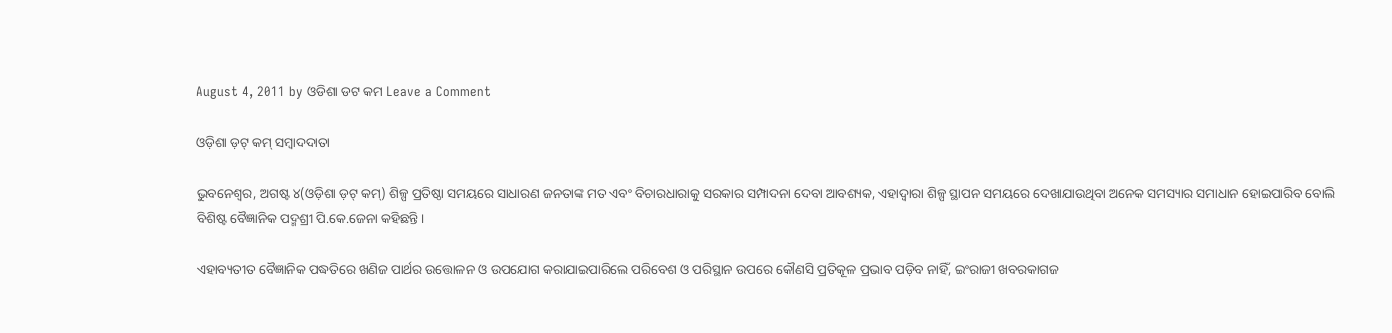August 4, 2011 by ଓଡିଶା ଡଟ କମ Leave a Comment

ଓଡ଼ିଶା ଡ଼ଟ୍ କମ୍ ସମ୍ବାଦଦାତା

ଭୁବନେଶ୍ୱର, ଅଗଷ୍ଟ ୪(ଓଡ଼ିଶା ଡ଼ଟ୍ କମ୍) ଶିଳ୍ପ ପ୍ରତିଷ୍ଠା ସମୟରେ ସାଧାରଣ ଜନତାଙ୍କ ମତ ଏବଂ ବିଚାରଧାରାକୁ ସରକାର ସମ୍ପାଦନା ଦେବା ଆବଶ୍ୟକ, ଏହାଦ୍ୱାରା ଶିଳ୍ପ ସ୍ଥାପନ ସମୟରେ ଦେଖାଯାଉଥିବା ଅନେକ ସମସ୍ୟାର ସମାଧାନ ହୋଇପାରିବ ବୋଲି ବିଶିଷ୍ଟ ବୈଜ୍ଞାନିକ ପଦ୍ମଶ୍ରୀ ପି.କେ.ଜେନା କହିଛନ୍ତି ।

ଏହାବ୍ୟତୀତ ବୈଜ୍ଞାନିକ ପଦ୍ଧତିରେ ଖଣିଜ ପାର୍ଥର ଉତ୍ତୋଳନ ଓ ଉପଯୋଗ କରାଯାଇପାରିଲେ ପରିବେଶ ଓ ପରିସ୍ଥାନ ଉପରେ କୌଣସି ପ୍ରତିକୂଳ ପ୍ରଭାବ ପଡ଼ିବ ନାହିଁ, ଇଂରାଜୀ ଖବରକାଗଜ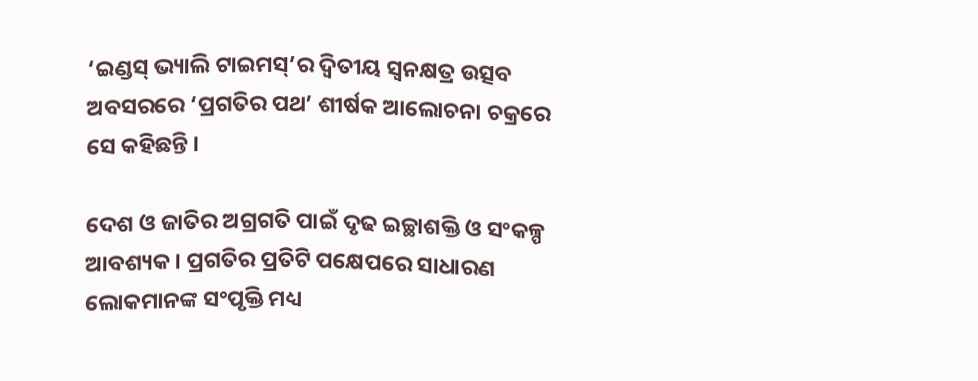‘ଇଣ୍ଡସ୍ ଭ୍ୟାଲି ଟାଇମସ୍’ର ଦ୍ୱିତୀୟ ସ୍ୱନକ୍ଷତ୍ର ଉତ୍ସବ ଅବସରରେ ‘ପ୍ରଗତିର ପଥ’ ଶୀର୍ଷକ ଆଲୋଚନା ଚକ୍ରରେ ସେ କହିଛନ୍ତି ।

ଦେଶ ଓ ଜାତିର ଅଗ୍ରଗତି ପାଇଁ ଦୃଢ ଇଚ୍ଛାଶକ୍ତି ଓ ସଂକଳ୍ପ ଆବଶ୍ୟକ । ପ୍ରଗତିର ପ୍ରତିଟି ପକ୍ଷେପରେ ସାଧାରଣ ଲୋକମାନଙ୍କ ସଂପୃକ୍ତି ମଧ୍ୟ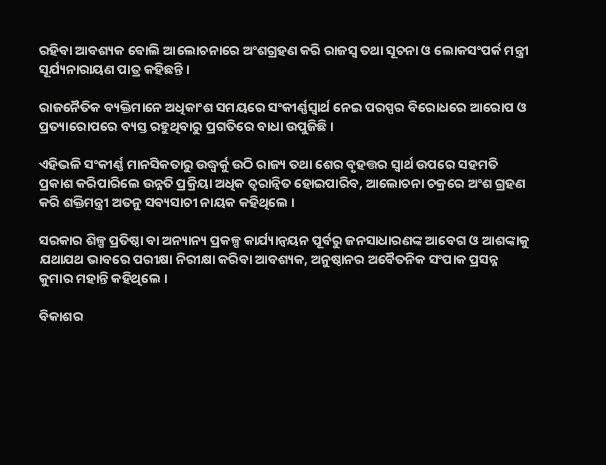ରହିବା ଆବଶ୍ୟକ ବୋଲି ଆଲୋଚନାରେ ଅଂଶଗ୍ରହଣ କରି ରାଜସ୍ୱ ତଥା ସୂଚନା ଓ ଲୋକସଂପର୍କ ମନ୍ତ୍ରୀ ସୂର୍ଯ୍ୟନାରାୟଣ ପାତ୍ର କହିଛନ୍ତି ।

ରାଜନୈତିକ ବ୍ୟକ୍ତିମାନେ ଅଧିକାଂଶ ସମୟରେ ସଂକୀର୍ଣ୍ଣସ୍ୱାର୍ଥ ନେଇ ପରସ୍ପର ବିରୋଧରେ ଆରୋପ ଓ ପ୍ରତ୍ୟାରୋପରେ ବ୍ୟସ୍ତ ରହୁଥିବାରୁ ପ୍ରଗତିରେ ବାଧା ଉପୁଜିଛି ।

ଏହିଭଳି ସଂକୀର୍ଣ୍ଣ ମାନସିକତାରୁ ଉଦ୍ଧ୍ୱର୍କୁ ଉଠି ରାଜ୍ୟ ତଥା ଶେର ବୃହତ୍ତର ସ୍ୱାର୍ଥ ଉପରେ ସହମତି ପ୍ରକାଶ କରିପାରିଲେ ଉନ୍ନତି ପ୍ରକ୍ରିୟା ଅଧିକ ତ୍ୱରାନ୍ୱିତ ହୋଇପାରିବ, ଆଲୋଚନା ଚକ୍ରରେ ଅଂଶ ଗ୍ରହଣ କରି ଶକ୍ତିମନ୍ତ୍ରୀ ଅତନୁ ସବ୍ୟସାଚୀ ନାୟକ କହିଥିଲେ ।

ସରକାର ଶିଳ୍ପ ପ୍ରତିଷ୍ଠା ବା ଅନ୍ୟାନ୍ୟ ପ୍ରକଳ୍ପ କାର୍ଯ୍ୟାନ୍ୱୟନ ପୂର୍ବରୁ ଜନସାଧାରଣଙ୍କ ଆବେଗ ଓ ଆଶଙ୍କାକୁ ଯଥାଯଥ ଭାବରେ ପରୀକ୍ଷା ନିରୀକ୍ଷା କରିବା ଆବଶ୍ୟକ, ଅନୁଷ୍ଠାନର ଅବୈତନିକ ସଂପାକ ପ୍ରସନ୍ନ କୁମାର ମହାନ୍ତି କହିଥିଲେ ।

ବିକାଶର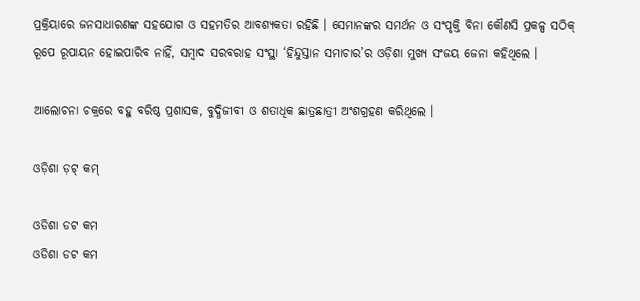ପ୍ରକ୍ରିୟାରେ ଜନସାଧାରଣଙ୍କ ସହଯୋଗ ଓ ସହମତିର ଆବଶ୍ୟକତା ରହିଛି । ସେମାନଙ୍କର ସମର୍ଥନ ଓ ସଂପୃକ୍ତି ବିନା କୌଣସି ପ୍ରକଳ୍ପ ସଠିକ୍ ରୂପେ ରୂପାୟନ ହୋଇପାରିବ ନାହିଁ, ସମ୍ବାଦ ସରବରାହ ସଂସ୍ଥା ‘ହିନ୍ଦୁସ୍ତାନ ସମାଚାର’ର ଓଡ଼ିଶା ମୁଖ୍ୟ ସଂଜୟ ଜେନା କହିଥିଲେ ।

ଆଲୋଚନା ଚକ୍ରରେ ବହୁ ବରିଷ୍ଠ ପ୍ରଶାସକ, ବୁଦ୍ଧିଜୀବୀ ଓ ଶତାଧିକ ଛାତ୍ରଛାତ୍ରୀ ଅଂଶଗ୍ରହଣ କରିଥିଲେ ।

ଓଡ଼ିଶା ଡ଼ଟ୍ କମ୍

ଓଡିଶା ଡଟ କମ
ଓଡିଶା ଡଟ କମ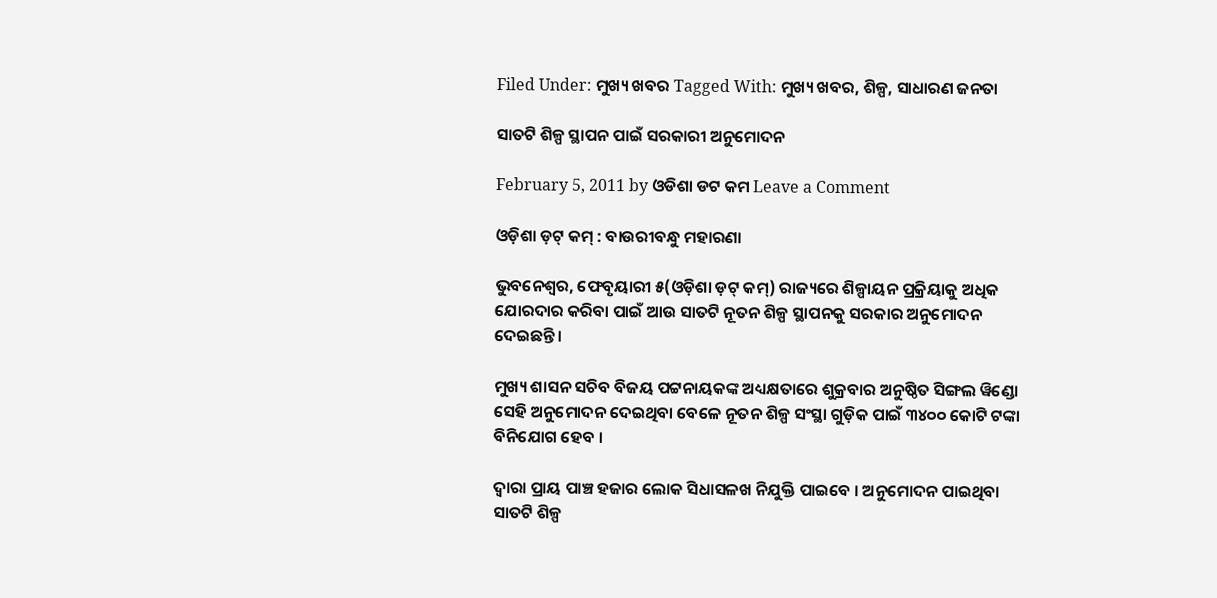Filed Under: ମୁଖ୍ୟ ଖବର Tagged With: ମୁଖ୍ୟ ଖବର, ଶିଳ୍ପ, ସାଧାରଣ ଜନତା

ସାତଟି ଶିଳ୍ପ ସ୍ଥାପନ ପାଇଁ ସରକାରୀ ଅନୁମୋଦନ

February 5, 2011 by ଓଡିଶା ଡଟ କମ Leave a Comment

ଓଡ଼ିଶା ଡ଼ଟ୍ କମ୍ : ବାଉରୀବନ୍ଧୁ ମହାରଣା

ଭୁବନେଶ୍ୱର, ଫେବୃୟାରୀ ୫(ଓଡ଼ିଶା ଡ଼ଟ୍ କମ୍) ରାଜ୍ୟରେ ଶିଳ୍ପାୟନ ପ୍ରକ୍ରିୟାକୁ ଅଧିକ ଯୋରଦାର କରିବା ପାଇଁ ଆଉ ସାତଟି ନୂତନ ଶିଳ୍ପ ସ୍ଥାପନକୁ ସରକାର ଅନୁମୋଦନ ଦେଇଛନ୍ତି ।

ମୁଖ୍ୟ ଶାସନ ସଚିବ ବିଜୟ ପଟ୍ଟନାୟକଙ୍କ ଅଧ୍ୟକ୍ଷତାରେ ଶୁକ୍ରବାର ଅନୁଷ୍ଠିତ ସିଙ୍ଗଲ ୱିଣ୍ଡୋ ସେହି ଅନୁମୋଦନ ଦେଇଥିବା ବେଳେ ନୂତନ ଶିଳ୍ପ ସଂସ୍ଥା ଗୁଡ଼ିକ ପାଇଁ ୩୪୦୦ କୋଟି ଟଙ୍କା ବିନିଯୋଗ ହେବ ।

ଦ୍ୱାରା ପ୍ରାୟ ପାଞ୍ଚ ହଜାର ଲୋକ ସିଧାସଳଖ ନିଯୁକ୍ତି ପାଇବେ । ଅନୁମୋଦନ ପାଇଥିବା ସାତଟି ଶିଳ୍ପ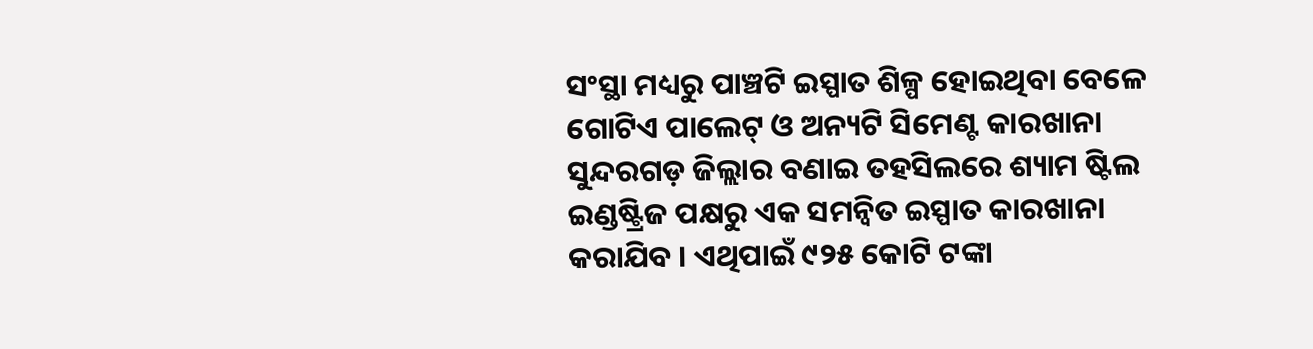ସଂସ୍ଥା ମଧ୍ୟରୁ ପାଞ୍ଚଟି ଇସ୍ପାତ ଶିଳ୍ପ ହୋଇଥିବା ବେଳେ ଗୋଟିଏ ପାଲେଟ୍ ଓ ଅନ୍ୟଟି ସିମେଣ୍ଟ କାରଖାନା ସୁନ୍ଦରଗଡ଼ ଜିଲ୍ଲାର ବଣାଇ ତହସିଲରେ ଶ୍ୟାମ ଷ୍ଟିଲ ଇଣ୍ଡଷ୍ଟ୍ରିଜ ପକ୍ଷରୁ ଏକ ସମନ୍ୱିତ ଇସ୍ପାତ କାରଖାନା କରାଯିବ । ଏଥିପାଇଁ ୯୨୫ କୋଟି ଟଙ୍କା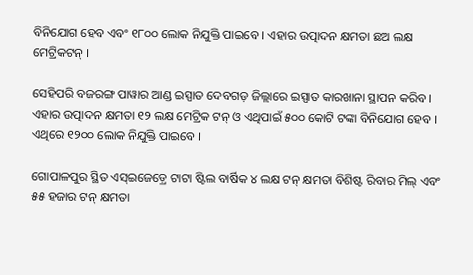ବିନିଯୋଗ ହେବ ଏବଂ ୧୮୦୦ ଲୋକ ନିଯୁକ୍ତି ପାଇବେ । ଏହାର ଉତ୍ପାଦନ କ୍ଷମତା ଛଅ ଲକ୍ଷ ମେଟ୍ରିକଟନ୍ ।

ସେହିପରି ବଜରଙ୍ଗ ପାୱାର ଆଣ୍ଡ ଇସ୍ପାତ ଦେବଗଡ଼ ଜିଲ୍ଲାରେ ଇସ୍ପାତ କାରଖାନା ସ୍ଥାପନ କରିବ । ଏହାର ଉତ୍ପାଦନ କ୍ଷମତା ୧୨ ଲକ୍ଷ ମେଟ୍ରିକ ଟନ୍ ଓ ଏଥିପାଇଁ ୫୦୦ କୋଟି ଟଙ୍କା ବିନିଯୋଗ ହେବ । ଏଥିରେ ୧୨୦୦ ଲୋକ ନିଯୁକ୍ତି ପାଇବେ ।

ଗୋପାଳପୁର ସ୍ଥିତ ଏସ୍ଇଜେଡ଼୍ରେ ଟାଟା ଷ୍ଟିଲ ବାର୍ଷିକ ୪ ଲକ୍ଷ ଟନ୍ କ୍ଷମତା ବିଶିଷ୍ଟ ରିବାର ମିଲ୍ ଏବଂ ୫୫ ହଜାର ଟନ୍ କ୍ଷମତା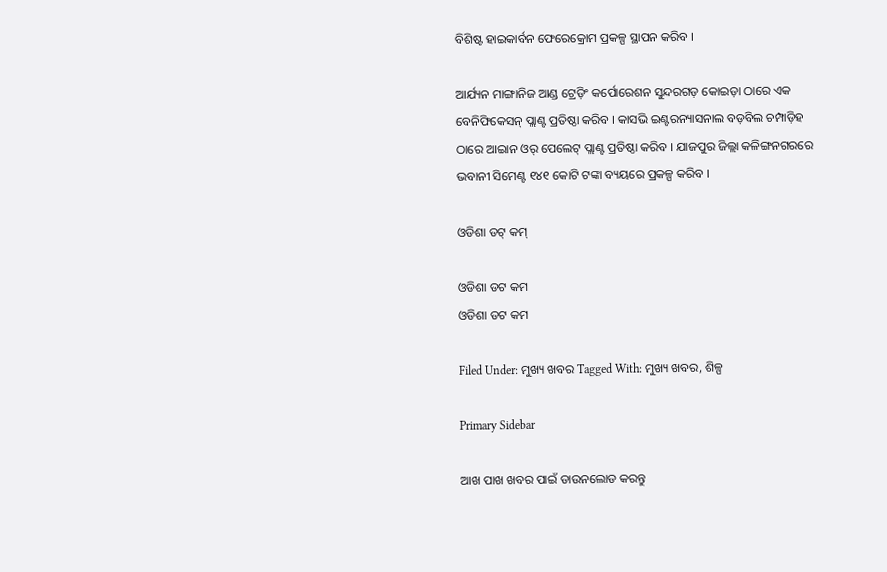ବିଶିଷ୍ଟ ହାଇକାର୍ବନ ଫେରେକ୍ରୋମ ପ୍ରକଳ୍ପ ସ୍ଥାପନ କରିବ ।

ଆର୍ଯ୍ୟନ ମାଙ୍ଗାନିଜ ଆଣ୍ଡ ଟ୍ରେଡ଼ିଂ କର୍ପୋରେଶନ ସୁନ୍ଦରଗଡ଼ କୋଇଡ଼ା ଠାରେ ଏକ ବେନିଫିକେସନ୍ ପ୍ଲାଣ୍ଟ ପ୍ରତିଷ୍ଠା କରିବ । କାସଭି ଇଣ୍ଟରନ୍ୟାସନାଲ ବଡ଼ବିଲ ଚମ୍ପାଡ଼ିହ ଠାରେ ଆଇାନ ଓର୍ ପେଲେଟ୍ ପ୍ଲାଣ୍ଟ ପ୍ରତିଷ୍ଠା କରିବ । ଯାଜପୁର ଜିଲ୍ଲା କଳିଙ୍ଗନଗରରେ ଭବାନୀ ସିମେଣ୍ଟ ୧୪୧ କୋଟି ଟଙ୍କା ବ୍ୟୟରେ ପ୍ରକଳ୍ପ କରିବ ।

ଓଡିଶା ଡଟ୍ କମ୍

ଓଡିଶା ଡଟ କମ
ଓଡିଶା ଡଟ କମ

Filed Under: ମୁଖ୍ୟ ଖବର Tagged With: ମୁଖ୍ୟ ଖବର, ଶିଳ୍ପ

Primary Sidebar

ଆଖ ପାଖ ଖବର ପାଇଁ ଡାଉନଲୋଡ କରନ୍ତୁ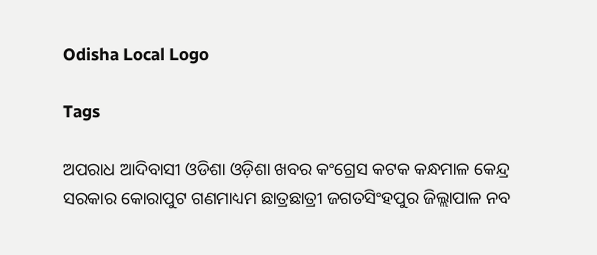Odisha Local Logo

Tags

ଅପରାଧ ଆଦିବାସୀ ଓଡିଶା ଓଡ଼ିଶା ଖବର କଂଗ୍ରେସ କଟକ କନ୍ଧମାଳ କେନ୍ଦ୍ର ସରକାର କୋରାପୁଟ ଗଣମାଧ୍ୟମ ଛାତ୍ରଛାତ୍ରୀ ଜଗତସିଂହପୁର ଜିଲ୍ଲାପାଳ ନବ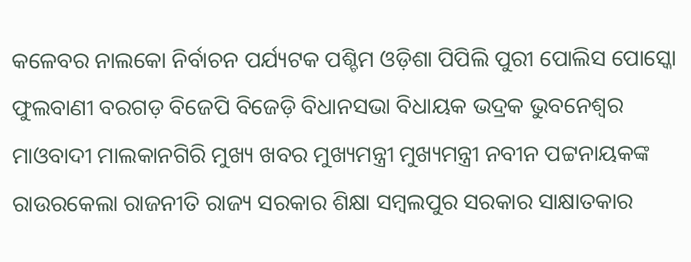କଳେବର ନାଲକୋ ନିର୍ବାଚନ ପର୍ଯ୍ୟଟକ ପଶ୍ଚିମ ଓଡ଼ିଶା ପିପିଲି ପୁରୀ ପୋଲିସ ପୋସ୍କୋ ଫୁଲବାଣୀ ବରଗଡ଼ ବିଜେପି ବିଜେଡ଼ି ବିଧାନସଭା ବିଧାୟକ ଭଦ୍ରକ ଭୁବନେଶ୍ୱର ମାଓବାଦୀ ମାଲକାନଗିରି ମୁଖ୍ୟ ଖବର ମୁଖ୍ୟମନ୍ତ୍ରୀ ମୁଖ୍ୟମନ୍ତ୍ରୀ ନବୀନ ପଟ୍ଟନାୟକଙ୍କ ରାଉରକେଲା ରାଜନୀତି ରାଜ୍ୟ ସରକାର ଶିକ୍ଷା ସମ୍ବଲପୁର ସରକାର ସାକ୍ଷାତକାର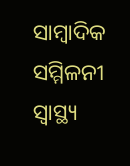ସାମ୍ବାଦିକ ସମ୍ମିଳନୀ ସ୍ୱାସ୍ଥ୍ୟ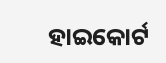ହାଇକୋର୍ଟ